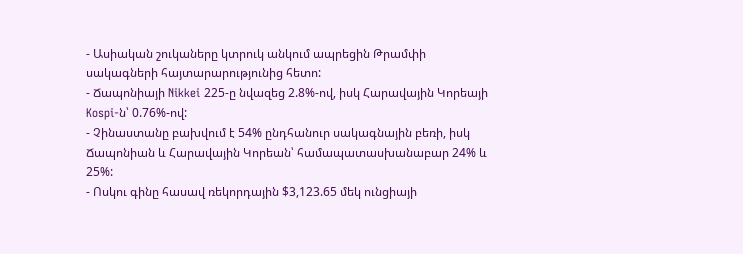- Ասիական շուկաները կտրուկ անկում ապրեցին Թրամփի սակագների հայտարարությունից հետո:
- Ճապոնիայի Nikkei 225-ը նվազեց 2.8%-ով, իսկ Հարավային Կորեայի Kospi-ն՝ 0.76%-ով:
- Չինաստանը բախվում է 54% ընդհանուր սակագնային բեռի, իսկ Ճապոնիան և Հարավային Կորեան՝ համապատասխանաբար 24% և 25%:
- Ոսկու գինը հասավ ռեկորդային $3,123.65 մեկ ունցիայի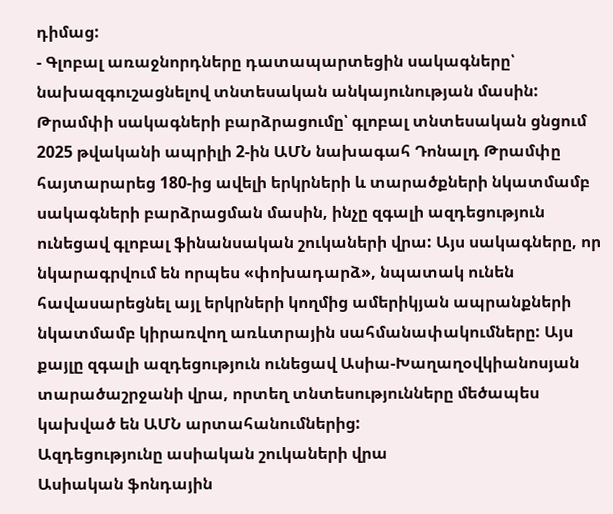դիմաց:
- Գլոբալ առաջնորդները դատապարտեցին սակագները՝ նախազգուշացնելով տնտեսական անկայունության մասին:
Թրամփի սակագների բարձրացումը՝ գլոբալ տնտեսական ցնցում
2025 թվականի ապրիլի 2-ին ԱՄՆ նախագահ Դոնալդ Թրամփը հայտարարեց 180-ից ավելի երկրների և տարածքների նկատմամբ սակագների բարձրացման մասին, ինչը զգալի ազդեցություն ունեցավ գլոբալ ֆինանսական շուկաների վրա: Այս սակագները, որ նկարագրվում են որպես «փոխադարձ», նպատակ ունեն հավասարեցնել այլ երկրների կողմից ամերիկյան ապրանքների նկատմամբ կիրառվող առևտրային սահմանափակումները: Այս քայլը զգալի ազդեցություն ունեցավ Ասիա-Խաղաղօվկիանոսյան տարածաշրջանի վրա, որտեղ տնտեսությունները մեծապես կախված են ԱՄՆ արտահանումներից:
Ազդեցությունը ասիական շուկաների վրա
Ասիական ֆոնդային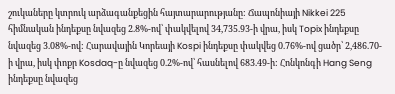շուկաները կտրուկ արձագանքեցին հայտարարությանը: Ճապոնիայի Nikkei 225 հիմնական ինդեքսը նվազեց 2.8%-ով՝ փակվելով 34,735.93-ի վրա, իսկ Topix ինդեքսը նվազեց 3.08%-ով: Հարավային Կորեայի Kospi ինդեքսը փակվեց 0.76%-ով ցածր՝ 2,486.70-ի վրա, իսկ փոքր Kosdaq-ը նվազեց 0.2%-ով՝ հասնելով 683.49-ի: Հոնկոնգի Hang Seng ինդեքսը նվազեց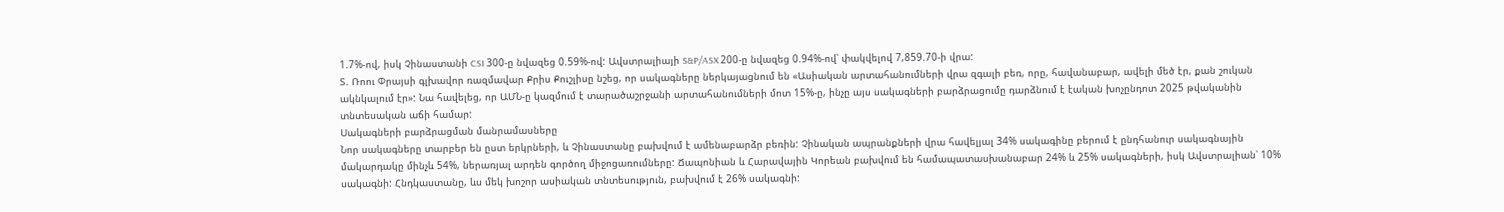1.7%-ով, իսկ Չինաստանի CSI 300-ը նվազեց 0.59%-ով: Ավստրալիայի S&P/ASX 200-ը նվազեց 0.94%-ով՝ փակվելով 7,859.70-ի վրա:
Տ. Ռոու Փրայսի գլխավոր ռազմավար Քրիս Քուշլիսը նշեց, որ սակագները ներկայացնում են «Ասիական արտահանումների վրա զգալի բեռ, որը, հավանաբար, ավելի մեծ էր, քան շուկան ակնկալում էր»: Նա հավելեց, որ ԱՄՆ-ը կազմում է տարածաշրջանի արտահանումների մոտ 15%-ը, ինչը այս սակագների բարձրացումը դարձնում է էական խոչընդոտ 2025 թվականին տնտեսական աճի համար:
Սակագների բարձրացման մանրամասները
Նոր սակագները տարբեր են ըստ երկրների, և Չինաստանը բախվում է ամենաբարձր բեռին: Չինական ապրանքների վրա հավելյալ 34% սակագինը բերում է ընդհանուր սակագնային մակարդակը մինչև 54%, ներառյալ արդեն գործող միջոցառումները: Ճապոնիան և Հարավային Կորեան բախվում են համապատասխանաբար 24% և 25% սակագների, իսկ Ավստրալիան՝ 10% սակագնի: Հնդկաստանը, ևս մեկ խոշոր ասիական տնտեսություն, բախվում է 26% սակագնի: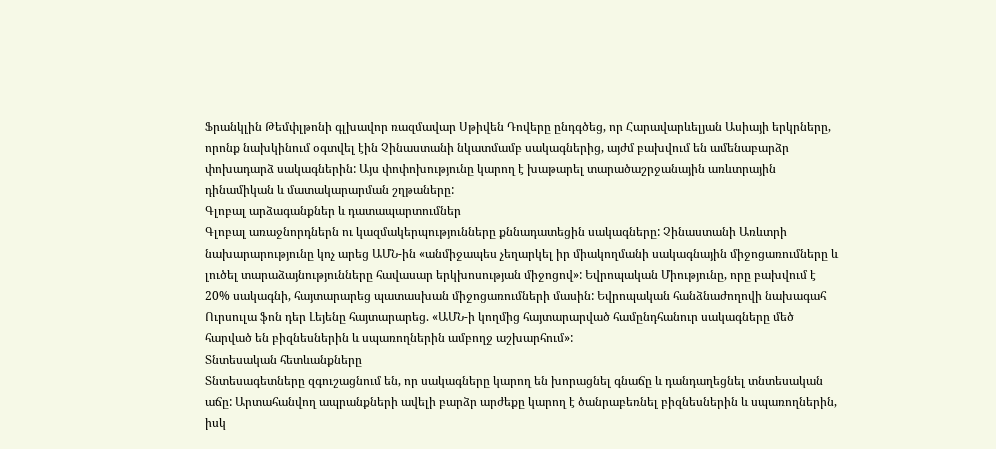Ֆրանկլին Թեմփլթոնի գլխավոր ռազմավար Սթիվեն Դովերը ընդգծեց, որ Հարավարևելյան Ասիայի երկրները, որոնք նախկինում օգտվել էին Չինաստանի նկատմամբ սակագներից, այժմ բախվում են ամենաբարձր փոխադարձ սակագներին: Այս փոփոխությունը կարող է խաթարել տարածաշրջանային առևտրային դինամիկան և մատակարարման շղթաները:
Գլոբալ արձագանքներ և դատապարտումներ
Գլոբալ առաջնորդներն ու կազմակերպությունները քննադատեցին սակագները: Չինաստանի Առևտրի նախարարությունը կոչ արեց ԱՄՆ-ին «անմիջապես չեղարկել իր միակողմանի սակագնային միջոցառումները և լուծել տարաձայնությունները հավասար երկխոսության միջոցով»: Եվրոպական Միությունը, որը բախվում է 20% սակագնի, հայտարարեց պատասխան միջոցառումների մասին: Եվրոպական հանձնաժողովի նախագահ Ուրսուլա ֆոն դեր Լեյենը հայտարարեց. «ԱՄՆ-ի կողմից հայտարարված համընդհանուր սակագները մեծ հարված են բիզնեսներին և սպառողներին ամբողջ աշխարհում»:
Տնտեսական հետևանքները
Տնտեսագետները զգուշացնում են, որ սակագները կարող են խորացնել գնաճը և դանդաղեցնել տնտեսական աճը: Արտահանվող ապրանքների ավելի բարձր արժեքը կարող է ծանրաբեռնել բիզնեսներին և սպառողներին, իսկ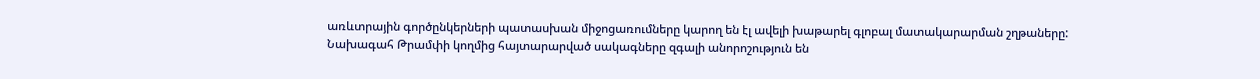առևտրային գործընկերների պատասխան միջոցառումները կարող են էլ ավելի խաթարել գլոբալ մատակարարման շղթաները:
Նախագահ Թրամփի կողմից հայտարարված սակագները զգալի անորոշություն են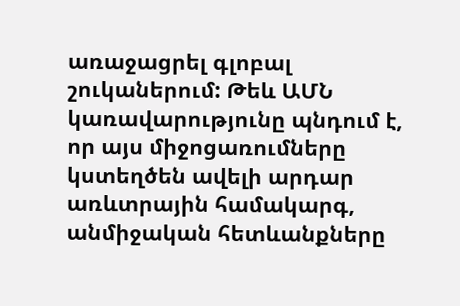առաջացրել գլոբալ շուկաներում: Թեև ԱՄՆ կառավարությունը պնդում է, որ այս միջոցառումները կստեղծեն ավելի արդար առևտրային համակարգ, անմիջական հետևանքները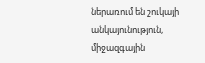ներառում են շուկայի անկայունություն, միջազգային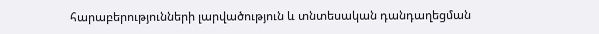հարաբերությունների լարվածություն և տնտեսական դանդաղեցման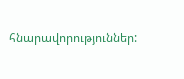հնարավորություններ: